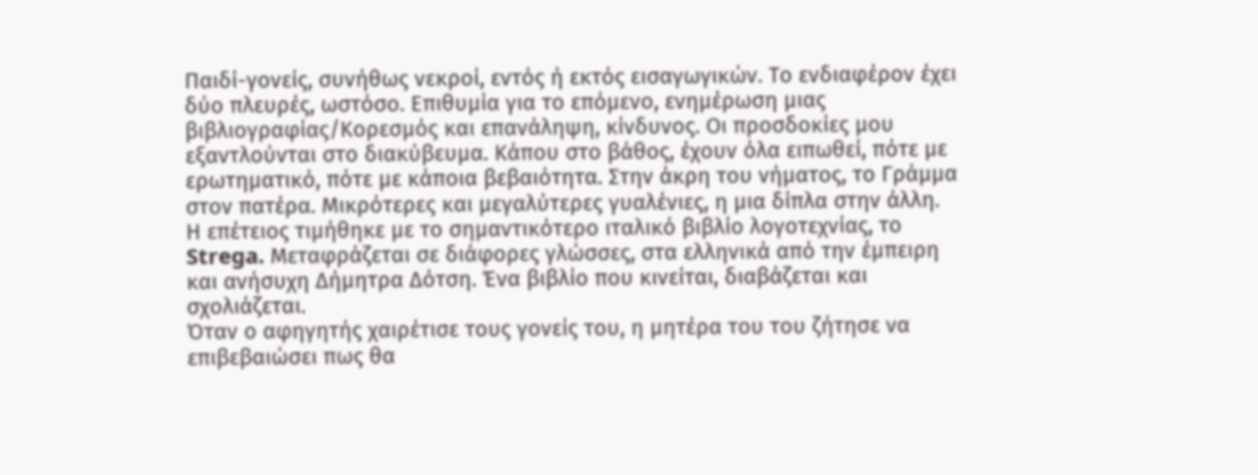Παιδί-γονείς, συνήθως νεκροί, εντός ή εκτός εισαγωγικών. Το ενδιαφέρον έχει δύο πλευρές, ωστόσο. Επιθυμία για το επόμενο, ενημέρωση μιας βιβλιογραφίας/Κορεσμός και επανάληψη, κίνδυνος. Οι προσδοκίες μου εξαντλούνται στο διακύβευμα. Κάπου στο βάθος, έχουν όλα ειπωθεί, πότε με ερωτηματικό, πότε με κάποια βεβαιότητα. Στην άκρη του νήματος, το Γράμμα στον πατέρα. Μικρότερες και μεγαλύτερες γυαλένιες, η μια δίπλα στην άλλη.
Η επέτειος τιμήθηκε με το σημαντικότερο ιταλικό βιβλίο λογοτεχνίας, το Strega. Μεταφράζεται σε διάφορες γλώσσες, στα ελληνικά από την έμπειρη και ανήσυχη Δήμητρα Δότση. Ένα βιβλίο που κινείται, διαβάζεται και σχολιάζεται.
Όταν ο αφηγητής χαιρέτισε τους γονείς του, η μητέρα του του ζήτησε να επιβεβαιώσει πως θα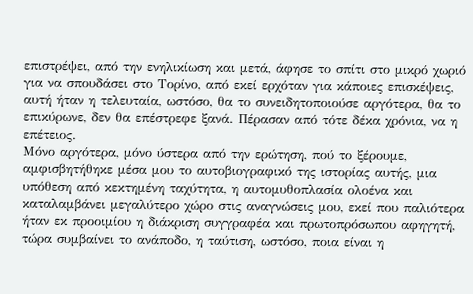επιστρέψει, από την ενηλικίωση και μετά, άφησε το σπίτι στο μικρό χωριό για να σπουδάσει στο Τορίνο, από εκεί ερχόταν για κάποιες επισκέψεις, αυτή ήταν η τελευταία, ωστόσο, θα το συνειδητοποιούσε αργότερα, θα το επικύρωνε, δεν θα επέστρεφε ξανά. Πέρασαν από τότε δέκα χρόνια, να η επέτειος.
Μόνο αργότερα, μόνο ύστερα από την ερώτηση, πού το ξέρουμε, αμφισβητήθηκε μέσα μου το αυτοβιογραφικό της ιστορίας αυτής, μια υπόθεση από κεκτημένη ταχύτητα, η αυτομυθοπλασία ολοένα και καταλαμβάνει μεγαλύτερο χώρο στις αναγνώσεις μου, εκεί που παλιότερα ήταν εκ προοιμίου η διάκριση συγγραφέα και πρωτοπρόσωπου αφηγητή, τώρα συμβαίνει το ανάποδο, η ταύτιση, ωστόσο, ποια είναι η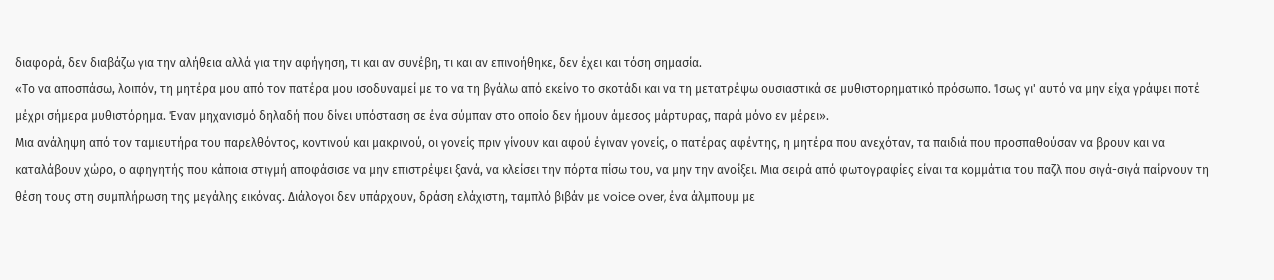διαφορά, δεν διαβάζω για την αλήθεια αλλά για την αφήγηση, τι και αν συνέβη, τι και αν επινοήθηκε, δεν έχει και τόση σημασία.
«Το να αποσπάσω, λοιπόν, τη μητέρα μου από τον πατέρα μου ισοδυναμεί με το να τη βγάλω από εκείνο το σκοτάδι και να τη μετατρέψω ουσιαστικά σε μυθιστορηματικό πρόσωπο. Ίσως γι' αυτό να μην είχα γράψει ποτέ μέχρι σήμερα μυθιστόρημα. Έναν μηχανισμό δηλαδή που δίνει υπόσταση σε ένα σύμπαν στο οποίο δεν ήμουν άμεσος μάρτυρας, παρά μόνο εν μέρει».
Μια ανάληψη από τον ταμιευτήρα του παρελθόντος, κοντινού και μακρινού, οι γονείς πριν γίνουν και αφού έγιναν γονείς, ο πατέρας αφέντης, η μητέρα που ανεχόταν, τα παιδιά που προσπαθούσαν να βρουν και να καταλάβουν χώρο, ο αφηγητής που κάποια στιγμή αποφάσισε να μην επιστρέψει ξανά, να κλείσει την πόρτα πίσω του, να μην την ανοίξει. Μια σειρά από φωτογραφίες είναι τα κομμάτια του παζλ που σιγά-σιγά παίρνουν τη θέση τους στη συμπλήρωση της μεγάλης εικόνας. Διάλογοι δεν υπάρχουν, δράση ελάχιστη, ταμπλό βιβάν με voice over, ένα άλμπουμ με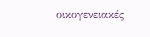οικογενειακές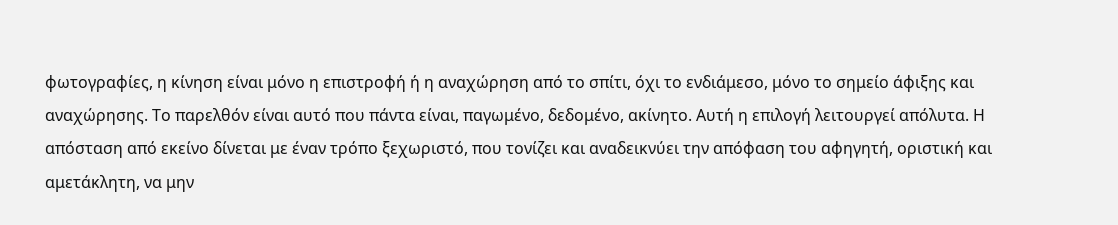φωτογραφίες, η κίνηση είναι μόνο η επιστροφή ή η αναχώρηση από το σπίτι, όχι το ενδιάμεσο, μόνο το σημείο άφιξης και αναχώρησης. Το παρελθόν είναι αυτό που πάντα είναι, παγωμένο, δεδομένο, ακίνητο. Αυτή η επιλογή λειτουργεί απόλυτα. Η απόσταση από εκείνο δίνεται με έναν τρόπο ξεχωριστό, που τονίζει και αναδεικνύει την απόφαση του αφηγητή, οριστική και αμετάκλητη, να μην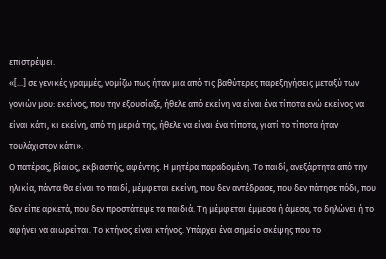επιστρέψει.
«[...] σε γενικές γραμμές, νομίζω πως ήταν μια από τις βαθύτερες παρεξηγήσεις μεταξύ των γονιών μου: εκείνος, που την εξουσίαζε, ήθελε από εκείνη να είναι ένα τίποτα ενώ εκείνος να είναι κάτι, κι εκείνη, από τη μεριά της, ήθελε να είναι ένα τίποτα, γιατί το τίποτα ήταν τουλάχιστον κάτι».
Ο πατέρας, βίαιος, εκβιαστής, αφέντης. Η μητέρα παραδομένη. Το παιδί, ανεξάρτητα από την ηλικία, πάντα θα είναι το παιδί, μέμφεται εκείνη, που δεν αντέδρασε, που δεν πάτησε πόδι, που δεν είπε αρκετά, που δεν προστάτεψε τα παιδιά. Τη μέμφεται έμμεσα ή άμεσα, το δηλώνει ή το αφήνει να αιωρείται. Το κτήνος είναι κτήνος. Υπάρχει ένα σημείο σκέψης που το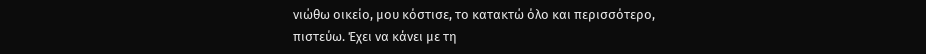νιώθω οικείο, μου κόστισε, το κατακτώ όλο και περισσότερο, πιστεύω. Έχει να κάνει με τη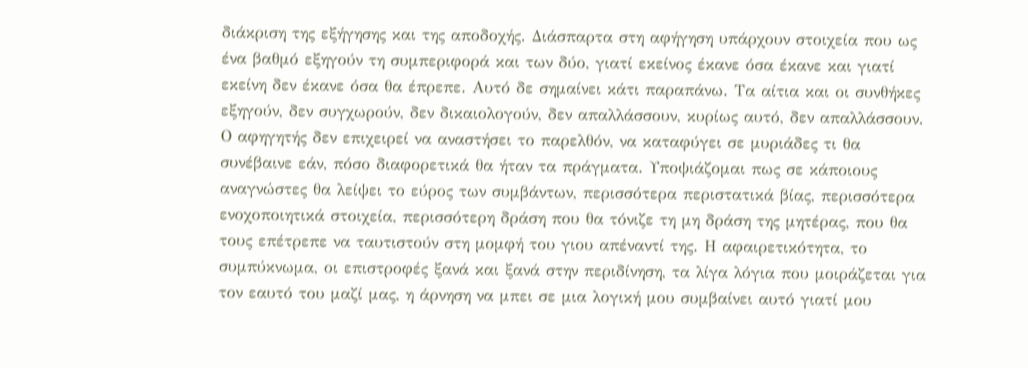διάκριση της εξήγησης και της αποδοχής. Διάσπαρτα στη αφήγηση υπάρχουν στοιχεία που ως ένα βαθμό εξηγούν τη συμπεριφορά και των δύο, γιατί εκείνος έκανε όσα έκανε και γιατί εκείνη δεν έκανε όσα θα έπρεπε. Αυτό δε σημαίνει κάτι παραπάνω. Τα αίτια και οι συνθήκες εξηγούν, δεν συγχωρούν, δεν δικαιολογούν, δεν απαλλάσσουν, κυρίως αυτό, δεν απαλλάσσουν.
Ο αφηγητής δεν επιχειρεί να αναστήσει το παρελθόν, να καταφύγει σε μυριάδες τι θα συνέβαινε εάν, πόσο διαφορετικά θα ήταν τα πράγματα. Υποψιάζομαι πως σε κάποιους αναγνώστες θα λείψει το εύρος των συμβάντων, περισσότερα περιστατικά βίας, περισσότερα ενοχοποιητικά στοιχεία, περισσότερη δράση που θα τόνιζε τη μη δράση της μητέρας, που θα τους επέτρεπε να ταυτιστούν στη μομφή του γιου απέναντί της. Η αφαιρετικότητα, το συμπύκνωμα, οι επιστροφές ξανά και ξανά στην περιδίνηση, τα λίγα λόγια που μοιράζεται για τον εαυτό του μαζί μας, η άρνηση να μπει σε μια λογική μου συμβαίνει αυτό γιατί μου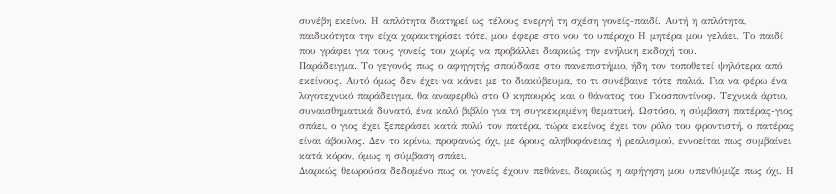συνέβη εκείνο. Η απλότητα διατηρεί ως τέλους ενεργή τη σχέση γονείς-παιδί. Αυτή η απλότητα, παιδικότητα την είχα χαρακτηρίσει τότε, μου έφερε στο νου το υπέροχο Η μητέρα μου γελάει. Το παιδί που γράφει για τους γονείς του χωρίς να προβάλλει διαρκώς την ενήλικη εκδοχή του.
Παράδειγμα. Το γεγονός πως ο αφηγητής σπούδασε στο πανεπιστήμιο, ήδη τον τοποθετεί ψηλότερα από εκείνους. Αυτό όμως δεν έχει να κάνει με το διακύβευμα, το τι συνέβαινε τότε παλιά. Για να φέρω ένα λογοτεχνικό παράδειγμα, θα αναφερθώ στο Ο κηπουρός και ο θάνατος του Γκοσποντίνοφ. Τεχνικά άρτιο, συναισθηματικά δυνατό, ένα καλό βιβλίο για τη συγκεκριμένη θεματική. Ωστόσο, η σύμβαση πατέρας-γιος σπάει, ο γιος έχει ξεπεράσει κατά πολύ τον πατέρα, τώρα εκείνος έχει τον ρόλο του φροντιστή, ο πατέρας είναι άβουλος. Δεν το κρίνω, προφανώς όχι, με όρους αληθοφάνειας ή ρεαλισμού, εννοείται πως συμβαίνει κατά κόρον, όμως η σύμβαση σπάει.
Διαρκώς θεωρούσα δεδομένο πως οι γονείς έχουν πεθάνει, διαρκώς η αφήγηση μου υπενθύμιζε πως όχι. Η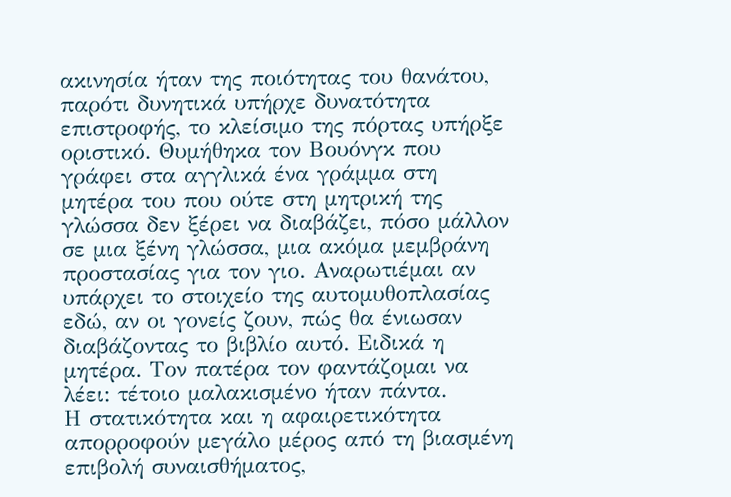ακινησία ήταν της ποιότητας του θανάτου, παρότι δυνητικά υπήρχε δυνατότητα επιστροφής, το κλείσιμο της πόρτας υπήρξε οριστικό. Θυμήθηκα τον Βουόνγκ που γράφει στα αγγλικά ένα γράμμα στη μητέρα του που ούτε στη μητρική της γλώσσα δεν ξέρει να διαβάζει, πόσο μάλλον σε μια ξένη γλώσσα, μια ακόμα μεμβράνη προστασίας για τον γιο. Αναρωτιέμαι αν υπάρχει το στοιχείο της αυτομυθοπλασίας εδώ, αν οι γονείς ζουν, πώς θα ένιωσαν διαβάζοντας το βιβλίο αυτό. Ειδικά η μητέρα. Τον πατέρα τον φαντάζομαι να λέει: τέτοιο μαλακισμένο ήταν πάντα.
Η στατικότητα και η αφαιρετικότητα απορροφούν μεγάλο μέρος από τη βιασμένη επιβολή συναισθήματος,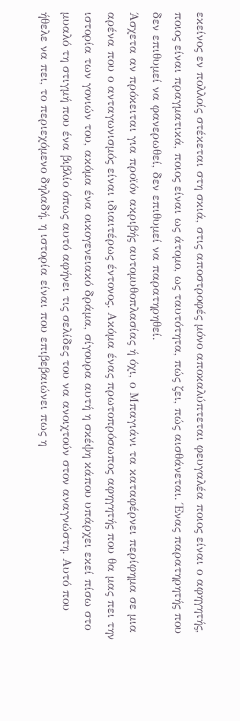εκείνος εν πολλοίς στέκεται στη σκιά, στις αποστροφές μόνο αποκαλύπτεται φευγαλέα ποιος είναι ο αφηγητής, ποιος είναι πραγματικά, ποιος είναι ως άτομο, ως ταυτότητα, πώς ζει, πώς αισθάνεται. Ένας παρατηρητής που δεν επιθυμεί να φανερωθεί, δεν επιθυμεί να παρατηρηθεί.
Άσχετα αν πρόκειται για προϊόν ακριβής αυτομυθοπλασίας ή όχι, ο Μπαγιάνι τα καταφέρνει περίφημα σε μια αρένα που ο ανταγωνισμός είναι ιδιαιτέρως έντονος. Ακόμα ένας πρωτοπρόσωπος αφηγητής που θα μας πει την ιστορία των γονιών του, ακόμα ένα οικογενειακό δράμα, σίγουρα αυτή η σκέψη κάπου υπάρχει εκεί πίσω στο μυαλό τη στιγμή που ένα βιβλίο όπως αυτό αφήνει τις σελίδες του να ανοιχτούν στον αναγνώστη. Αυτό που ήθελε να πει, το περιεχόμενο δηλαδή, η ιστορία είναι που επιβεβαιώνει πως η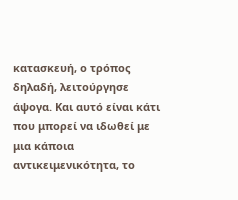κατασκευή, ο τρόπος δηλαδή, λειτούργησε άψογα. Και αυτό είναι κάτι που μπορεί να ιδωθεί με μια κάποια αντικειμενικότητα, το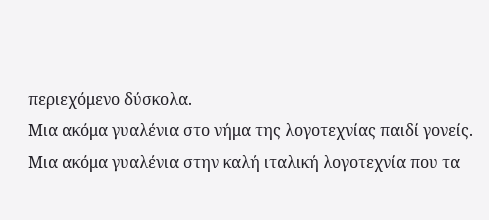περιεχόμενο δύσκολα.
Μια ακόμα γυαλένια στο νήμα της λογοτεχνίας παιδί γονείς. Μια ακόμα γυαλένια στην καλή ιταλική λογοτεχνία που τα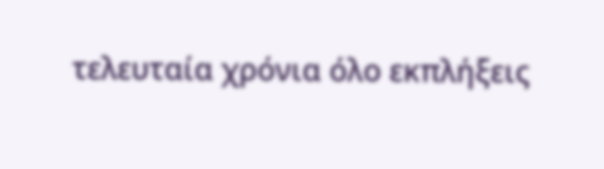τελευταία χρόνια όλο εκπλήξεις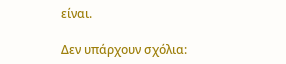είναι.

Δεν υπάρχουν σχόλια: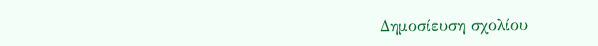Δημοσίευση σχολίου